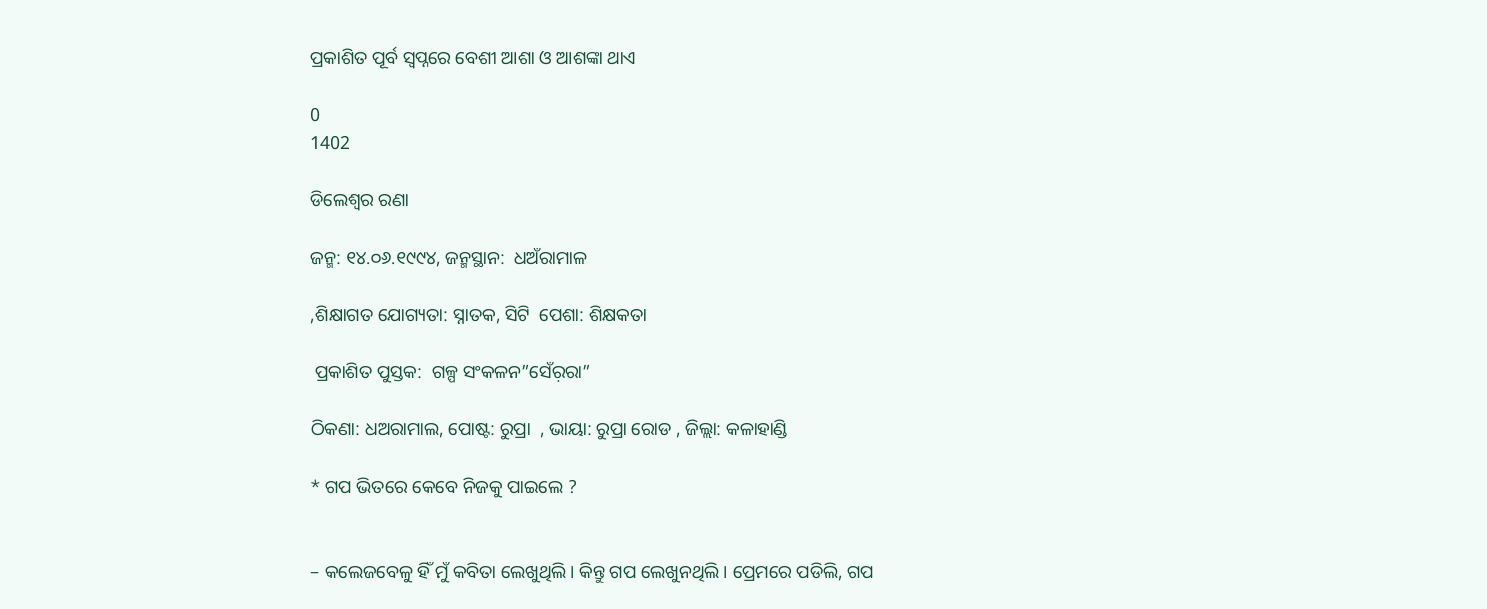ପ୍ରକାଶିତ ପୂର୍ବ ସ୍ୱପ୍ନରେ ବେଶୀ ଆଶା ଓ ଆଶଙ୍କା ଥାଏ

0
1402

ଡିଲେଶ୍ୱର ରଣା

ଜନ୍ମ: ୧୪.୦୬.୧୯୯୪, ଜନ୍ମସ୍ଥାନ:  ଧଅଁରାମାଳ

,ଶିକ୍ଷାଗତ ଯୋଗ୍ୟତା: ସ୍ନାତକ, ସିଟି  ପେଶା: ଶିକ୍ଷକତା

 ପ୍ରକାଶିତ ପୁସ୍ତକ:  ଗଳ୍ପ ସଂକଳନ”ସେଁର଼ରା”

ଠିକଣା: ଧଅରାମାଲ, ପୋଷ୍ଟ: ରୁପ୍ରା  , ଭାୟା: ରୁପ୍ରା ରୋଡ , ଜିଲ୍ଲା: କଳାହାଣ୍ଡି

* ଗପ ଭିତରେ କେବେ ନିଜକୁ ପାଇଲେ ?


– କଲେଜବେଳୁ ହିଁ ମୁଁ କବିତା ଲେଖୁଥିଲି। କିନ୍ତୁ ଗପ ଲେଖୁନଥିଲି। ପ୍ରେମରେ ପଡିଲି, ଗପ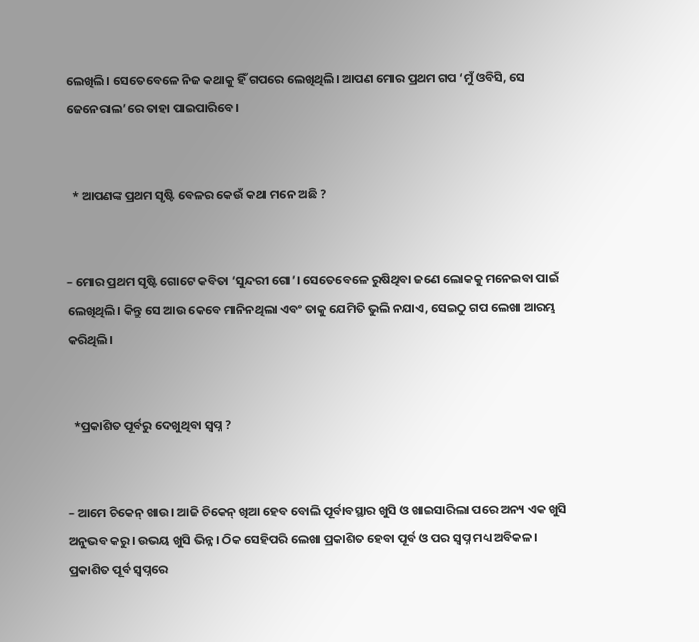ଲେଖିଲି। ସେତେବେଳେ ନିଜ କଥାକୁ ହିଁ ଗପରେ ଲେଖିଥିଲି। ଆପଣ ମୋର ପ୍ରଥମ ଗପ ‘ମୁଁ ଓବିସି, ସେ ଜେନେରାଲ’ରେ ତାହା ପାଇପାରିବେ।


  * ଆପଣଙ୍କ ପ୍ରଥମ ସୃଷ୍ଟି ବେଳର କେଉଁ କଥା ମନେ ଅଛି ?


– ମୋର ପ୍ରଥମ ସୃଷ୍ଟି ଗୋଟେ କବିତା ‘ସୁନ୍ଦରୀ ଗୋ’। ସେତେବେଳେ ରୁଷିଥିବା ଜଣେ ଲୋକକୁ ମନେଇବା ପାଇଁ  ଲେଖିଥିଲି। କିନ୍ତୁ ସେ ଆଉ କେବେ ମାନିନଥିଲା ଏବଂ ତାକୁ ଯେମିତି ଭୁଲି ନଯାଏ, ସେଇଠୁ ଗପ ଲେଖା ଆରମ୍ଭ କରିଥିଲି।


  *ପ୍ରକାଶିତ ପୂର୍ବରୁ ଦେଖୁଥିବା ସ୍ୱପ୍ନ ?


– ଆମେ ଚିକେନ୍ ଖାଉ। ଆଜି ଚିକେନ୍ ଖିଆ ହେବ ବୋଲି ପୂର୍ବାବସ୍ଥାର ଖୁସି ଓ ଖାଇସାରିଲା ପରେ ଅନ୍ୟ ଏକ ଖୁସି ଅନୁଭବ କରୁ। ଉଭୟ ଖୁସି ଭିନ୍ନ। ଠିକ ସେହିପରି ଲେଖା ପ୍ରକାଶିତ ହେବା ପୂର୍ବ ଓ ପର ସ୍ୱପ୍ନ ମଧ୍ୟ ଅବିକଳ। ପ୍ରକାଶିତ ପୂର୍ବ ସ୍ୱପ୍ନରେ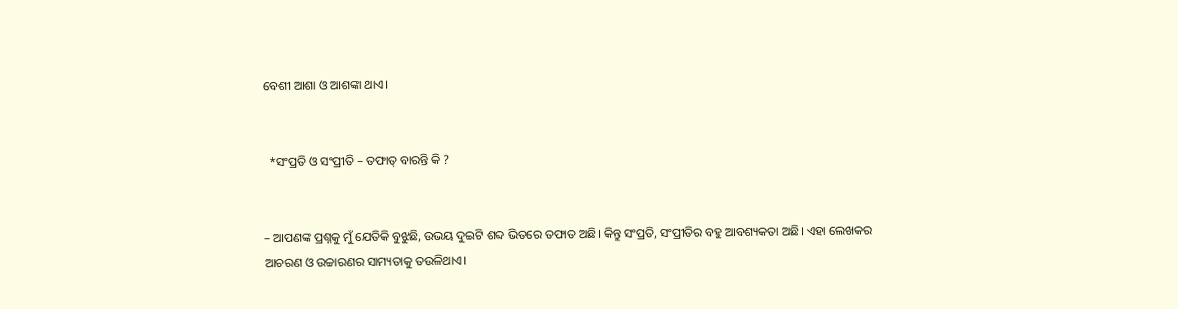ବେଶୀ ଆଶା ଓ ଆଶଙ୍କା ଥାଏ।


  *ସଂପ୍ରତି ଓ ସଂପ୍ରୀତି – ତଫାତ୍ ବାରନ୍ତି କି ?


– ଆପଣଙ୍କ ପ୍ରଶ୍ନକୁ ମୁଁ ଯେତିକି ବୁଝୁଛି, ଉଭୟ ଦୁଇଟି ଶବ୍ଦ ଭିତରେ ତଫାତ ଅଛି। କିନ୍ତୁ ସଂପ୍ରତି, ସଂପ୍ରୀତିର ବହୁ ଆବଶ୍ୟକତା ଅଛି। ଏହା ଲେଖକର ଆଚରଣ ଓ ଉଚ୍ଚାରଣର ସାମ୍ୟତାକୁ ତଉଳିଥାଏ।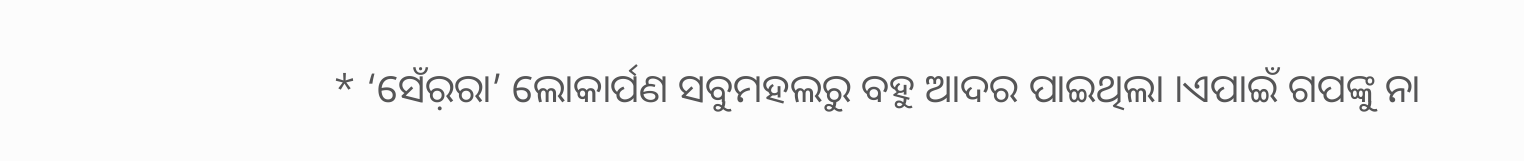* ‘ସେଁର଼ରା’ ଲୋକାର୍ପଣ ସବୁମହଲରୁ ବହୁ ଆଦର ପାଇଥିଲା ।ଏପାଇଁ ଗପଙ୍କୁ ନା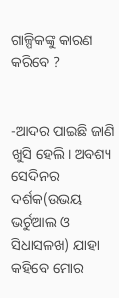ଗାଳ୍ପିକଙ୍କୁ କାରଣ କରିବେ ?


-ଆଦର ପାଇଛି ଜାଣି ଖୁସି ହେଲି। ଅବଶ୍ୟ ସେଦିନର ଦର୍ଶକ(ଉଭୟ ଭର୍ଚୁଆଲ ଓ ସିଧାସଳଖ) ଯାହା କହିବେ ମୋର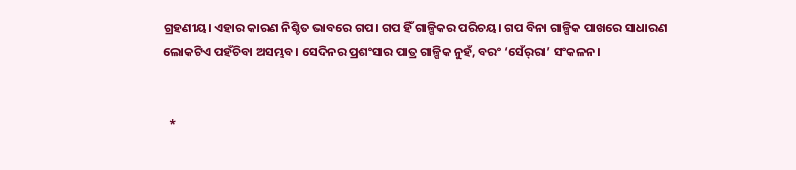ଗ୍ରହଣୀୟ। ଏହାର କାରଣ ନିଶ୍ଚିତ ଭାବରେ ଗପ। ଗପ ହିଁ ଗାଳ୍ପିକର ପରିଚୟ। ଗପ ବିନା ଗାଳ୍ପିକ ପାଖରେ ସାଧାରଣ ଲୋକଟିଏ ପହଁଚିବା ଅସମ୍ଭବ। ସେଦିନର ପ୍ରଶଂସାର ପାତ୍ର ଗାଳ୍ପିକ ନୁହଁ, ବରଂ ‘ସେଁର୍‌ରା’ ସଂକଳନ।


  *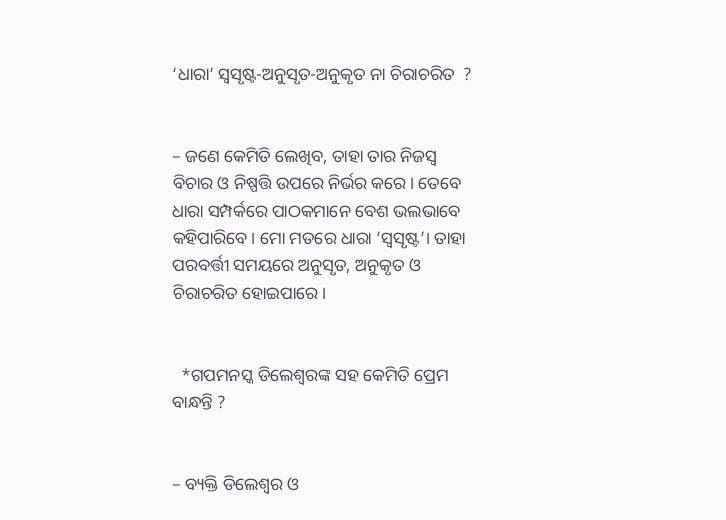‘ଧାରା’ ସ୍ୱସୃଷ୍ଟ-ଅନୁସୃତ-ଅନୁକୃତ ନା ଚିରାଚରିତ  ?


– ଜଣେ କେମିତି ଲେଖିବ, ତାହା ତାର ନିଜସ୍ୱ ବିଚାର ଓ ନିଷ୍ପତ୍ତି ଉପରେ ନିର୍ଭର କରେ। ତେବେ ଧାରା ସମ୍ପର୍କରେ ପାଠକମାନେ ବେଶ ଭଲଭାବେ କହିପାରିବେ। ମୋ ମତରେ ଧାରା ‘ସ୍ୱସୃଷ୍ଟ’। ତାହା ପରବର୍ତ୍ତୀ ସମୟରେ ଅନୁସୃତ, ଅନୁକୃତ ଓ ଚିରାଚରିତ ହୋଇପାରେ।


  *ଗପମନସ୍କ ଡିଲେଶ୍ୱରଙ୍କ ସହ କେମିତି ପ୍ରେମ ବାନ୍ଧନ୍ତି ?


– ବ୍ୟକ୍ତି ଡିଲେଶ୍ୱର ଓ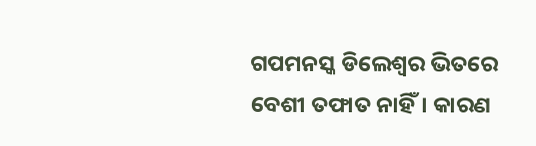ଗପମନସ୍କ ଡିଲେଶ୍ୱର ଭିତରେ ବେଶୀ ତଫାତ ନାହିଁ। କାରଣ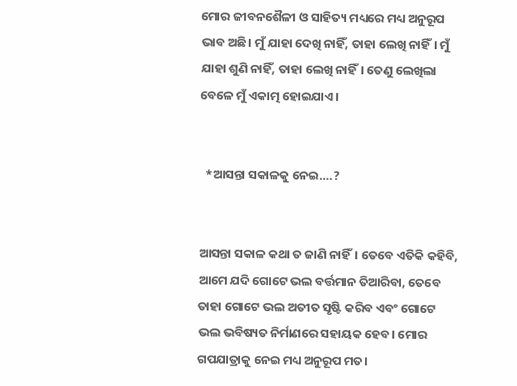ମୋର ଜୀବନଶୈଳୀ ଓ ସାହିତ୍ୟ ମଧ୍ୟରେ ମଧ୍ୟ ଅନୁରୂପ ଭାବ ଅଛି। ମୁଁ ଯାହା ଦେଖି ନାହିଁ, ତାହା ଲେଖି ନାହିଁ। ମୁଁ ଯାହା ଶୁଣି ନାହିଁ, ତାହା ଲେଖି ନାହିଁ। ତେଣୁ ଲେଖିଲା ବେଳେ ମୁଁ ଏକାତ୍ମ ହୋଇଯାଏ।


  *ଆସନ୍ତା ସକାଳକୁ ନେଇ….?


ଆସନ୍ତା ସକାଳ କଥା ତ ଜାଣି ନାହିଁ। ତେବେ ଏତିକି କହିବି, ଆମେ ଯଦି ଗୋଟେ ଭଲ ବର୍ତ୍ତମାନ ତିଆରିବା, ତେବେ ତାହା ଗୋଟେ ଭଲ ଅତୀତ ସୃଷ୍ଟି କରିବ ଏବଂ ଗୋଟେ ଭଲ ଭବିଷ୍ୟତ ନିର୍ମାଣରେ ସହାୟକ ହେବ। ମୋର ଗପଯାତ୍ରାକୁ ନେଇ ମଧ୍ୟ ଅନୁରୂପ ମତ।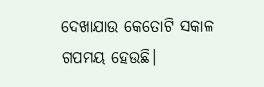ଦେଖାଯାଉ କେତୋଟି ସକାଳ ଗପମୟ ହେଉଛି।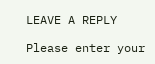LEAVE A REPLY

Please enter your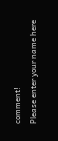comment!
Please enter your name here